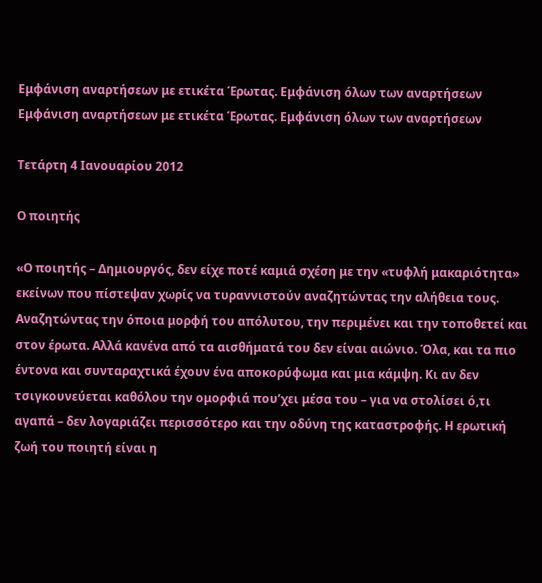Εμφάνιση αναρτήσεων με ετικέτα Έρωτας. Εμφάνιση όλων των αναρτήσεων
Εμφάνιση αναρτήσεων με ετικέτα Έρωτας. Εμφάνιση όλων των αναρτήσεων

Τετάρτη 4 Ιανουαρίου 2012

Ο ποιητής

«Ο ποιητής – Δημιουργός, δεν είχε ποτέ καμιά σχέση με την «τυφλή μακαριότητα» εκείνων που πίστεψαν χωρίς να τυραννιστούν αναζητώντας την αλήθεια τους. Αναζητώντας την όποια μορφή του απόλυτου, την περιμένει και την τοποθετεί και στον έρωτα. Αλλά κανένα από τα αισθήματά του δεν είναι αιώνιο. Όλα, και τα πιο έντονα και συνταραχτικά έχουν ένα αποκορύφωμα και μια κάμψη. Κι αν δεν τσιγκουνεύεται καθόλου την ομορφιά που’χει μέσα του – για να στολίσει ό,τι αγαπά – δεν λογαριάζει περισσότερο και την οδύνη της καταστροφής. Η ερωτική ζωή του ποιητή είναι η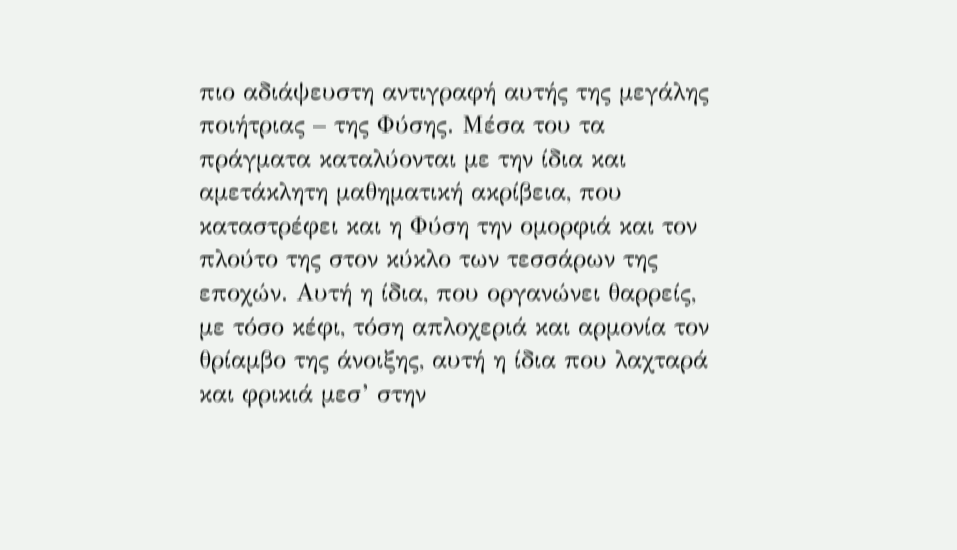πιο αδιάψευστη αντιγραφή αυτής της μεγάλης ποιήτριας – της Φύσης. Μέσα του τα πράγματα καταλύονται με την ίδια και αμετάκλητη μαθηματική ακρίβεια, που καταστρέφει και η Φύση την ομορφιά και τον πλούτο της στον κύκλο των τεσσάρων της εποχών. Αυτή η ίδια, που οργανώνει θαρρείς, με τόσο κέφι, τόση απλοχεριά και αρμονία τον θρίαμβο της άνοιξης, αυτή η ίδια που λαχταρά και φρικιά μεσ’ στην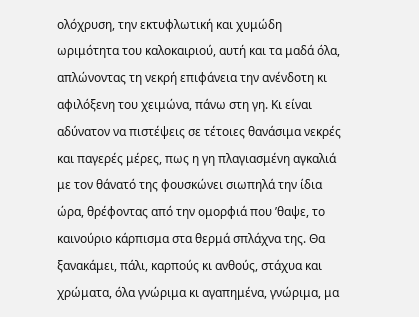ολόχρυση, την εκτυφλωτική και χυμώδη ωριμότητα του καλοκαιριού, αυτή και τα μαδά όλα, απλώνοντας τη νεκρή επιφάνεια την ανένδοτη κι αφιλόξενη του χειμώνα, πάνω στη γη. Κι είναι αδύνατον να πιστέψεις σε τέτοιες θανάσιμα νεκρές και παγερές μέρες, πως η γη πλαγιασμένη αγκαλιά με τον θάνατό της φουσκώνει σιωπηλά την ίδια ώρα, θρέφοντας από την ομορφιά που ’θαψε, το καινούριο κάρπισμα στα θερμά σπλάχνα της. Θα ξανακάμει, πάλι, καρπούς κι ανθούς, στάχυα και χρώματα, όλα γνώριμα κι αγαπημένα, γνώριμα, μα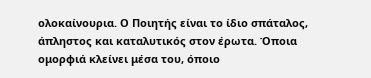ολοκαίνουρια. Ο Ποιητής είναι το ίδιο σπάταλος, άπληστος και καταλυτικός στον έρωτα. Όποια ομορφιά κλείνει μέσα του, όποιο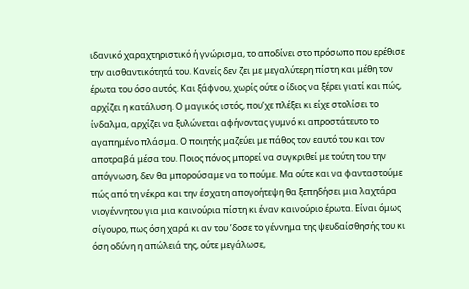ιδανικό χαραχτηριστικό ή γνώρισμα, το αποδίνει στο πρόσωπο που ερέθισε την αισθαντικότητά του. Κανείς δεν ζει με μεγαλύτερη πίστη και μέθη τον έρωτα του όσο αυτός. Και ξάφνου, χωρίς ούτε ο ίδιος να ξέρει γιατί και πώς, αρχίζει η κατάλυση. Ο μαγικός ιστός, που’χε πλέξει κι είχε στολίσει το ίνδαλμα, αρχίζει να ξυλώνεται αφήνοντας γυμνό κι απροστάτευτο το αγαπημένο πλάσμα. Ο ποιητής μαζεύει με πάθος τον εαυτό του και τον αποτραβά μέσα του. Ποιος πόνος μπορεί να συγκριθεί με τούτη του την απόγνωση, δεν θα μπορούσαμε να το πούμε. Μα ούτε και να φανταστούμε πώς από τη νέκρα και την έσχατη απογοήτεψη θα ξεπηδήσει μια λαχτάρα νιογέννητου για μια καινούρια πίστη κι έναν καινούριο έρωτα. Είναι όμως σίγουρο, πως όση χαρά κι αν του ’δοσε το γέννημα της ψευδαίσθησής του κι όση οδύνη η απώλειά της, ούτε μεγάλωσε,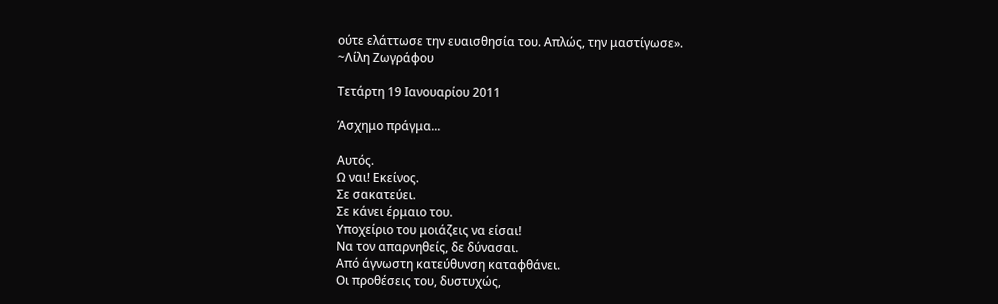ούτε ελάττωσε την ευαισθησία του. Απλώς, την μαστίγωσε».
~Λίλη Ζωγράφου

Τετάρτη 19 Ιανουαρίου 2011

Άσχημο πράγμα...

Αυτός.
Ω ναι! Εκείνος.
Σε σακατεύει.
Σε κάνει έρμαιο του.
Υποχείριο του μοιάζεις να είσαι!
Να τον απαρνηθείς, δε δύνασαι.
Από άγνωστη κατεύθυνση καταφθάνει.
Οι προθέσεις του, δυστυχώς,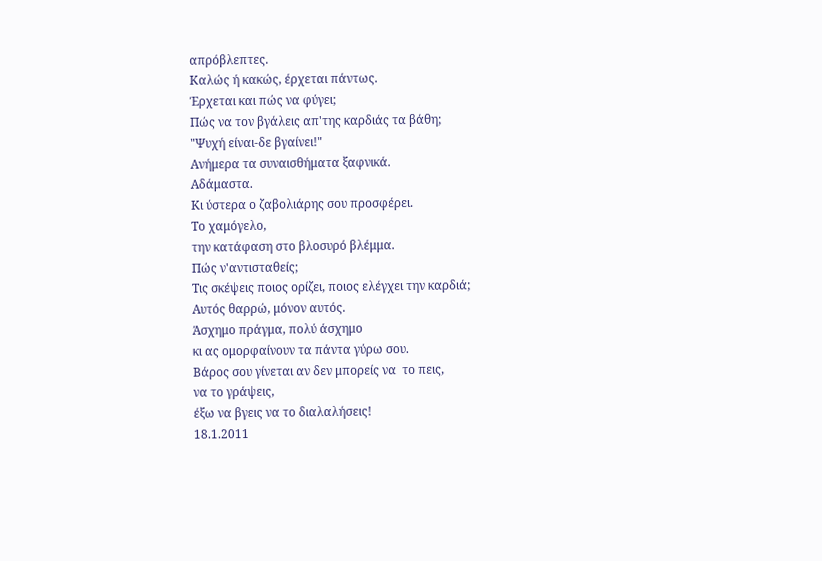απρόβλεπτες.
Καλώς ή κακώς, έρχεται πάντως.
Έρχεται και πώς να φύγει;
Πώς να τον βγάλεις απ'της καρδιάς τα βάθη;
"Ψυχή είναι-δε βγαίνει!"
Ανήμερα τα συναισθήματα ξαφνικά.
Αδάμαστα.
Κι ύστερα ο ζαβολιάρης σου προσφέρει.
Το χαμόγελο,
την κατάφαση στο βλοσυρό βλέμμα.
Πώς ν'αντισταθείς;
Τις σκέψεις ποιος ορίζει, ποιος ελέγχει την καρδιά;
Αυτός θαρρώ, μόνον αυτός.
Άσχημο πράγμα, πολύ άσχημο
κι ας ομορφαίνουν τα πάντα γύρω σου.
Βάρος σου γίνεται αν δεν μπορείς να  το πεις,
να το γράψεις,
έξω να βγεις να το διαλαλήσεις!
18.1.2011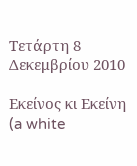Τετάρτη 8 Δεκεμβρίου 2010

Εκείνος κι Εκείνη (a white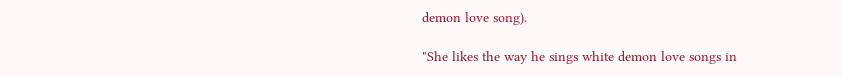demon love song).

"She likes the way he sings white demon love songs in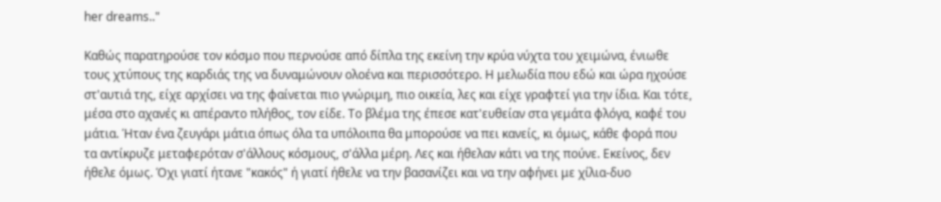her dreams.."

Καθώς παρατηρούσε τον κόσμο που περνούσε από δίπλα της εκείνη την κρύα νύχτα του χειμώνα, ένιωθε τους χτύπους της καρδιάς της να δυναμώνουν ολοένα και περισσότερο. Η μελωδία που εδώ και ώρα ηχούσε στ'αυτιά της, είχε αρχίσει να της φαίνεται πιο γνώριμη, πιο οικεία, λες και είχε γραφτεί για την ίδια. Και τότε, μέσα στο αχανές κι απέραντο πλήθος, τον είδε. Το βλέμα της έπεσε κατ'ευθείαν στα γεμάτα φλόγα, καφέ του μάτια. Ήταν ένα ζευγάρι μάτια όπως όλα τα υπόλοιπα θα μπορούσε να πει κανείς, κι όμως, κάθε φορά που τα αντίκρυζε μεταφερόταν σ'άλλους κόσμους, σ'άλλα μέρη. Λες και ήθελαν κάτι να της πούνε. Εκείνος, δεν ήθελε όμως. Όχι γιατί ήτανε "κακός" ή γιατί ήθελε να την βασανίζει και να την αφήνει με χίλια-δυο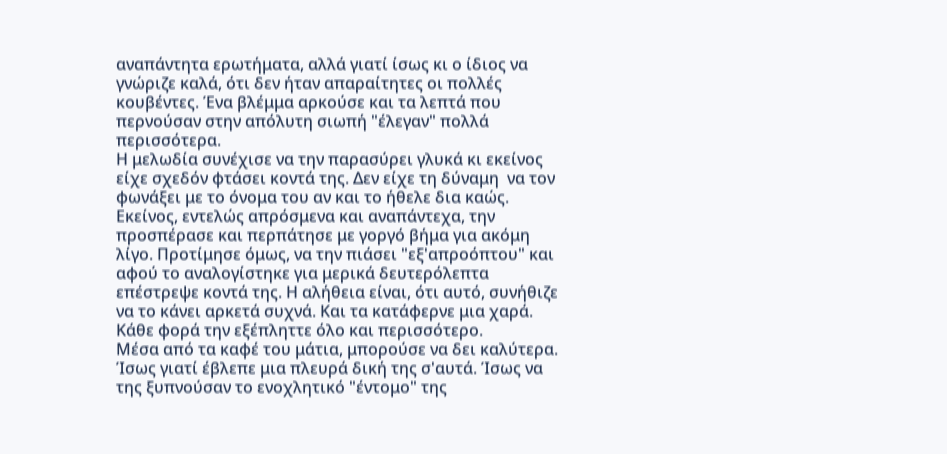αναπάντητα ερωτήματα, αλλά γιατί ίσως κι ο ίδιος να γνώριζε καλά, ότι δεν ήταν απαραίτητες οι πολλές κουβέντες. Ένα βλέμμα αρκούσε και τα λεπτά που περνούσαν στην απόλυτη σιωπή "έλεγαν" πολλά περισσότερα.
Η μελωδία συνέχισε να την παρασύρει γλυκά κι εκείνος είχε σχεδόν φτάσει κοντά της. Δεν είχε τη δύναμη  να τον φωνάξει με το όνομα του αν και το ήθελε δια καώς. Εκείνος, εντελώς απρόσμενα και αναπάντεχα, την προσπέρασε και περπάτησε με γοργό βήμα για ακόμη λίγο. Προτίμησε όμως, να την πιάσει "εξ'απροόπτου" και αφού το αναλογίστηκε για μερικά δευτερόλεπτα επέστρεψε κοντά της. Η αλήθεια είναι, ότι αυτό, συνήθιζε να το κάνει αρκετά συχνά. Και τα κατάφερνε μια χαρά. Κάθε φορά την εξέπληττε όλο και περισσότερο.
Μέσα από τα καφέ του μάτια, μπορούσε να δει καλύτερα. Ίσως γιατί έβλεπε μια πλευρά δική της σ'αυτά. Ίσως να της ξυπνούσαν το ενοχλητικό "έντομο" της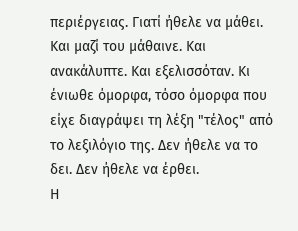περιέργειας. Γιατί ήθελε να μάθει.
Και μαζί του μάθαινε. Και ανακάλυπτε. Και εξελισσόταν. Κι ένιωθε όμορφα, τόσο όμορφα που είχε διαγράψει τη λέξη "τέλος" από το λεξιλόγιο της. Δεν ήθελε να το δει. Δεν ήθελε να έρθει.
Η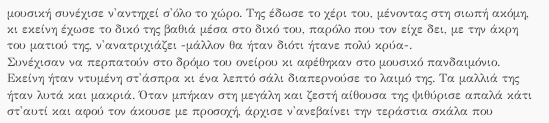μουσική συνέχισε ν'αντηχεί σ'όλο το χώρο. Της έδωσε το χέρι του, μένοντας στη σιωπή ακόμη, κι εκείνη έχωσε το δικό της βαθιά μέσα στο δικό του, παρόλο που τον είχε δει, με την άκρη του ματιού της, ν'ανατριχιάζει -μάλλον θα ήταν διότι ήτανε πολύ κρύα-.
Συνέχισαν να περπατούν στο δρόμο του ονείρου κι αφέθηκαν στο μουσικό πανδαιμόνιο.
Εκείνη ήταν ντυμένη στ'άσπρα κι ένα λεπτό σάλι διαπερνούσε το λαιμό της. Τα μαλλιά της ήταν λυτά και μακριά. Όταν μπήκαν στη μεγάλη και ζεστή αίθουσα της ψιθύρισε απαλά κάτι στ'αυτί και αφού τον άκουσε με προσοχή, άρχισε ν'ανεβαίνει την τεράστια σκάλα που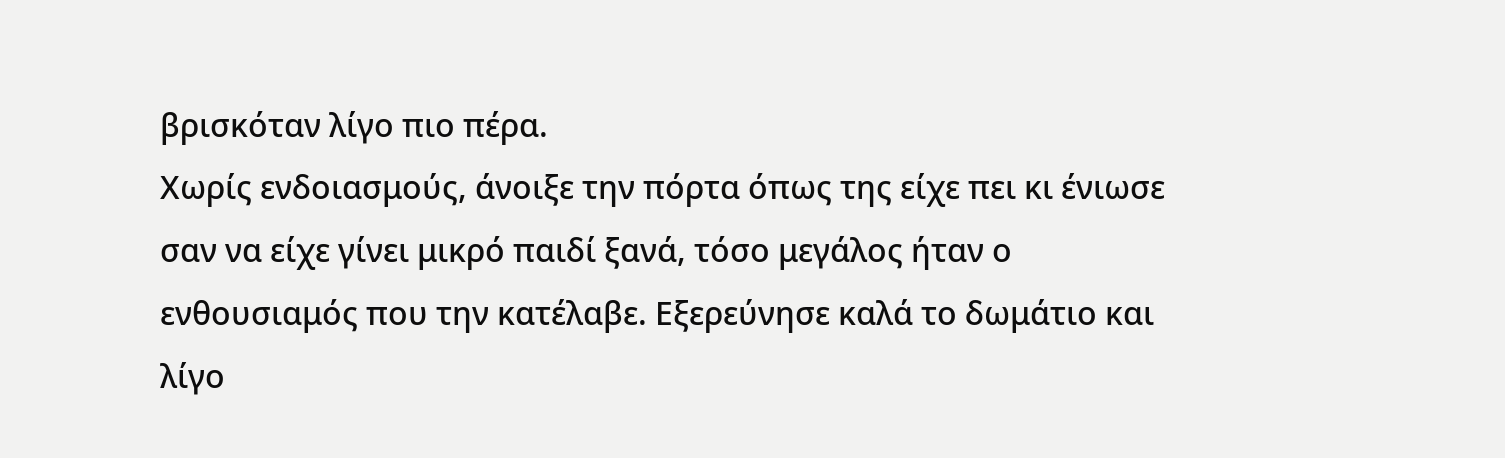βρισκόταν λίγο πιο πέρα.
Χωρίς ενδοιασμούς, άνοιξε την πόρτα όπως της είχε πει κι ένιωσε σαν να είχε γίνει μικρό παιδί ξανά, τόσο μεγάλος ήταν ο ενθουσιαμός που την κατέλαβε. Εξερεύνησε καλά το δωμάτιο και λίγο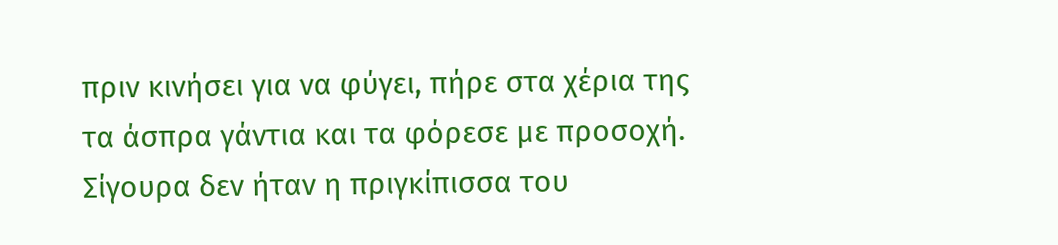πριν κινήσει για να φύγει, πήρε στα χέρια της τα άσπρα γάντια και τα φόρεσε με προσοχή. Σίγουρα δεν ήταν η πριγκίπισσα του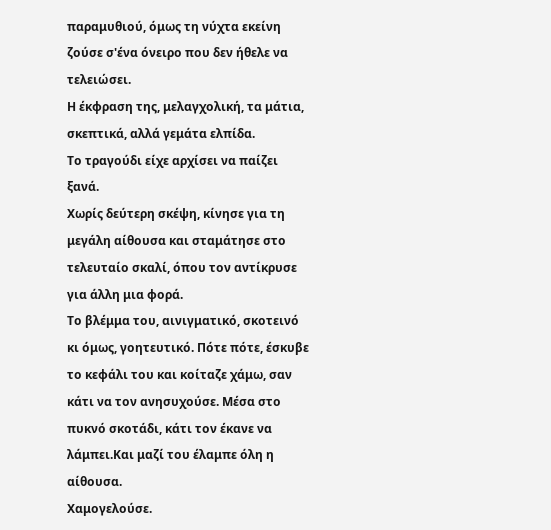παραμυθιού, όμως τη νύχτα εκείνη ζούσε σ'ένα όνειρο που δεν ήθελε να τελειώσει.
Η έκφραση της, μελαγχολική, τα μάτια, σκεπτικά, αλλά γεμάτα ελπίδα.
Το τραγούδι είχε αρχίσει να παίζει ξανά.
Χωρίς δεύτερη σκέψη, κίνησε για τη μεγάλη αίθουσα και σταμάτησε στο τελευταίο σκαλί, όπου τον αντίκρυσε  για άλλη μια φορά.
Το βλέμμα του, αινιγματικό, σκοτεινό κι όμως, γοητευτικό. Πότε πότε, έσκυβε το κεφάλι του και κοίταζε χάμω, σαν κάτι να τον ανησυχούσε. Μέσα στο πυκνό σκοτάδι, κάτι τον έκανε να λάμπει.Και μαζί του έλαμπε όλη η αίθουσα.
Χαμογελούσε.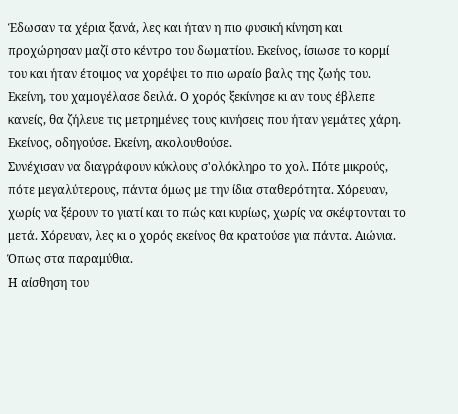Έδωσαν τα χέρια ξανά, λες και ήταν η πιο φυσική κίνηση και προχώρησαν μαζί στο κέντρο του δωματίου. Εκείνος, ίσιωσε το κορμί του και ήταν έτοιμος να χορέψει το πιο ωραίο βαλς της ζωής του. Εκείνη, του χαμογέλασε δειλά. Ο χορός ξεκίνησε κι αν τους έβλεπε κανείς, θα ζήλευε τις μετρημένες τους κινήσεις που ήταν γεμάτες χάρη. Εκείνος, οδηγούσε. Εκείνη, ακολουθούσε.
Συνέχισαν να διαγράφουν κύκλους σ'ολόκληρο το χολ. Πότε μικρούς, πότε μεγαλύτερους, πάντα όμως με την ίδια σταθερότητα. Χόρευαν, χωρίς να ξέρουν το γιατί και το πώς και κυρίως, χωρίς να σκέφτονται το μετά. Χόρευαν, λες κι ο χορός εκείνος θα κρατούσε για πάντα. Αιώνια. Όπως στα παραμύθια.
Η αίσθηση του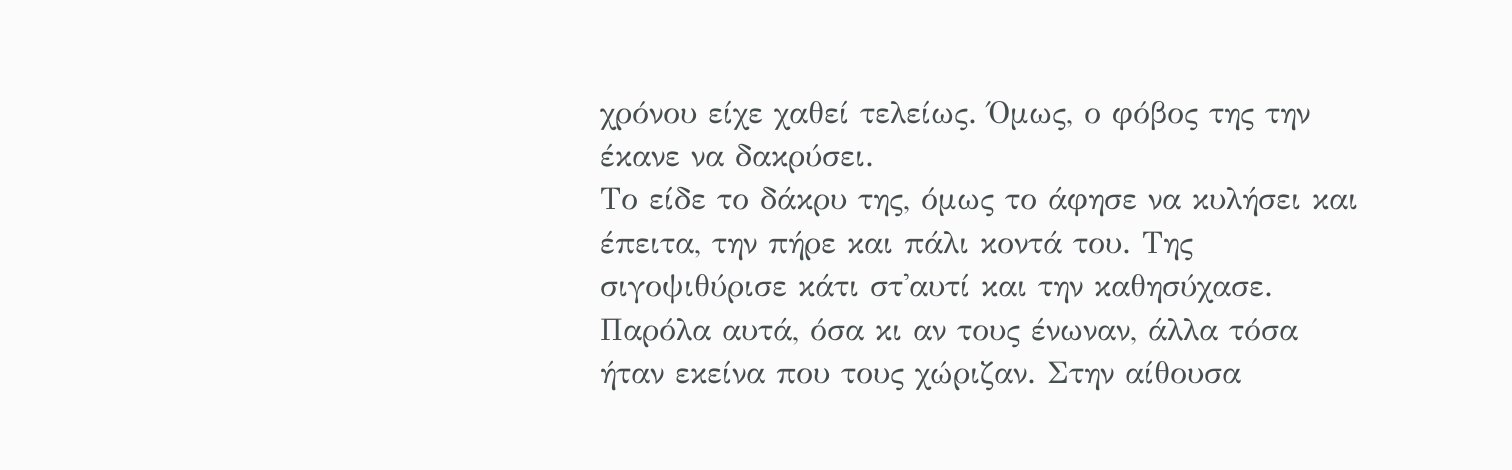χρόνου είχε χαθεί τελείως. Όμως, ο φόβος της την έκανε να δακρύσει.
Το είδε το δάκρυ της, όμως το άφησε να κυλήσει και έπειτα, την πήρε και πάλι κοντά του. Της σιγοψιθύρισε κάτι στ'αυτί και την καθησύχασε.
Παρόλα αυτά, όσα κι αν τους ένωναν, άλλα τόσα ήταν εκείνα που τους χώριζαν. Στην αίθουσα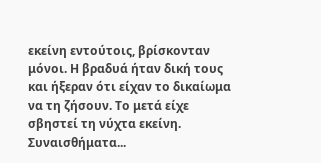εκείνη εντούτοις, βρίσκονταν μόνοι. Η βραδυά ήταν δική τους και ήξεραν ότι είχαν το δικαίωμα να τη ζήσουν. Το μετά είχε σβηστεί τη νύχτα εκείνη.
Συναισθήματα...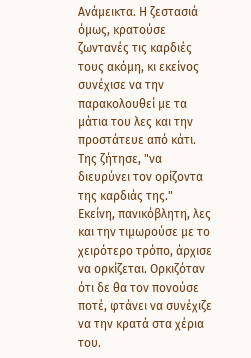Ανάμεικτα. Η ζεστασιά όμως, κρατούσε ζωντανές τις καρδιές τους ακόμη, κι εκείνος συνέχισε να την παρακολουθεί με τα μάτια του λες και την προστάτευε από κάτι.
Της ζήτησε, "να διευρύνει τον ορίζοντα της καρδιάς της."
Εκείνη, πανικόβλητη, λες και την τιμωρούσε με το χειρότερο τρόπο, άρχισε να ορκίζεται. Ορκιζόταν ότι δε θα τον πονούσε ποτέ, φτάνει να συνέχιζε να την κρατά στα χέρια του.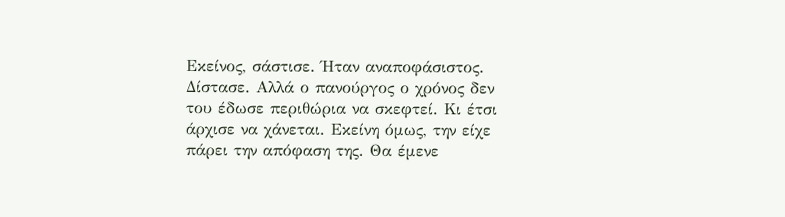Εκείνος, σάστισε. Ήταν αναποφάσιστος. Δίστασε. Αλλά ο πανούργος ο χρόνος δεν του έδωσε περιθώρια να σκεφτεί. Κι έτσι άρχισε να χάνεται. Εκείνη όμως, την είχε πάρει την απόφαση της. Θα έμενε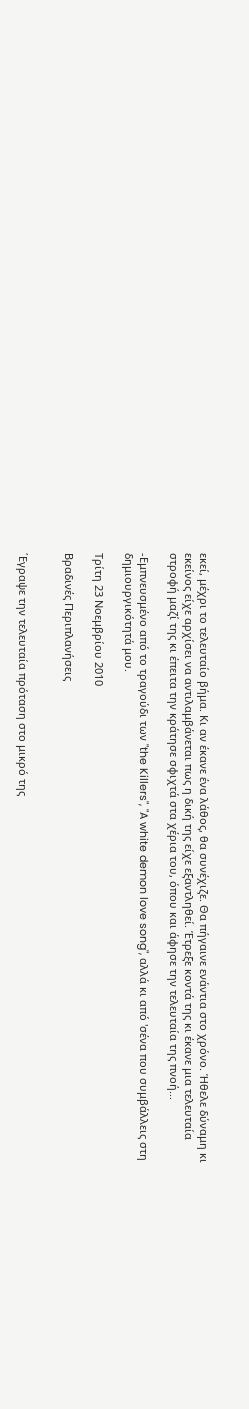εκεί, μέχρι το τελευταίο βήμα. Κι αν έκανε ένα λάθος, θα συνέχιζε. Θα πήγαινε ενάντια στο χρόνο. Ήθελε δύναμη κι εκείνος είχε αρχίσει να αντιλαμβάνεται πως η δική της είχε εξαντληθεί. Έτρεξε κοντά της κι έκανε μια τελευταία στροφή μαζί της κι έπειτα την κράτησε σφιχτά στα χέρια του, όπου και άφησε την τελευταία της πνοή...

-Εμπνευσμένο από το τραγούδι των "the Killers", "A white demon love song", αλλά κι από 'σένα που συμβάλλεις στη δημιουργικότητά μου.

Τρίτη 23 Νοεμβρίου 2010

Βραδινές Περιπλανήσεις


΄Εγραψε την τελευταία πρόταση στο μικρό της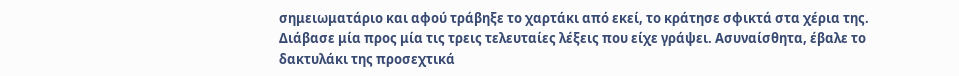σημειωματάριο και αφού τράβηξε το χαρτάκι από εκεί, το κράτησε σφικτά στα χέρια της. Διάβασε μία προς μία τις τρεις τελευταίες λέξεις που είχε γράψει. Ασυναίσθητα, έβαλε το δακτυλάκι της προσεχτικά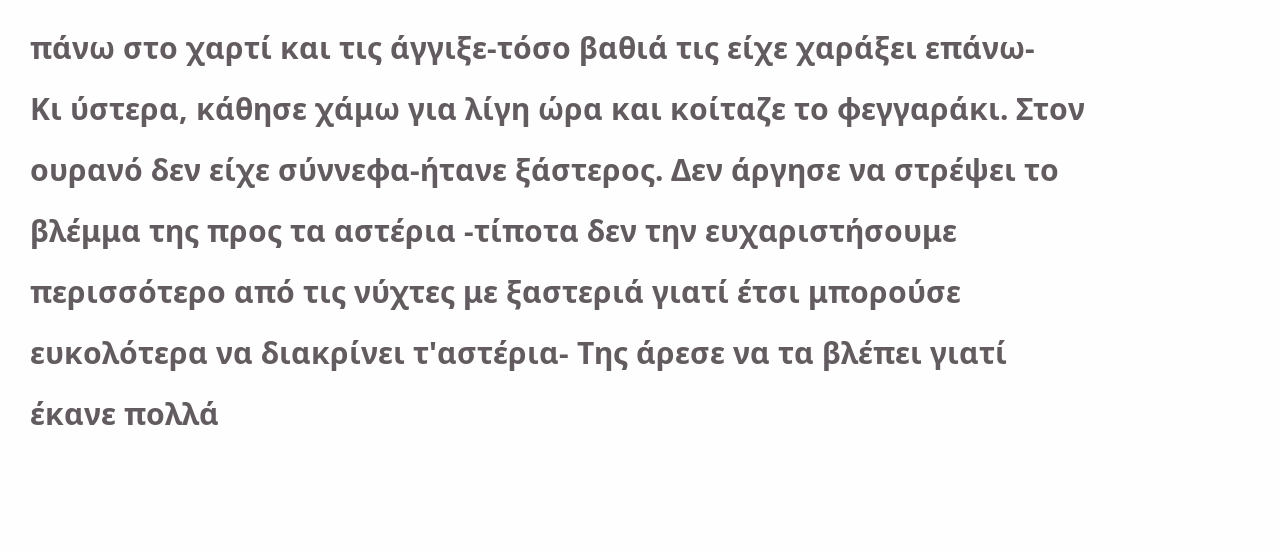πάνω στο χαρτί και τις άγγιξε-τόσο βαθιά τις είχε χαράξει επάνω-
Κι ύστερα, κάθησε χάμω για λίγη ώρα και κοίταζε το φεγγαράκι. Στον ουρανό δεν είχε σύννεφα-ήτανε ξάστερος. Δεν άργησε να στρέψει το βλέμμα της προς τα αστέρια -τίποτα δεν την ευχαριστήσουμε περισσότερο από τις νύχτες με ξαστεριά γιατί έτσι μπορούσε ευκολότερα να διακρίνει τ'αστέρια- Της άρεσε να τα βλέπει γιατί έκανε πολλά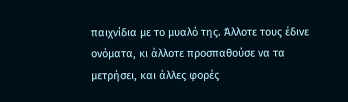παιχνίδια με το μυαλό της. Άλλοτε τους έδινε ονόματα, κι άλλοτε προσπαθούσε να τα μετρήσει, και άλλες φορές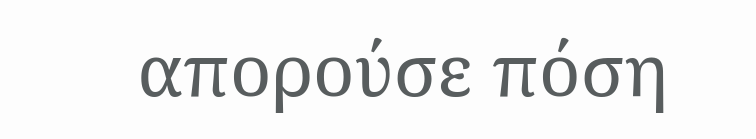απορούσε πόση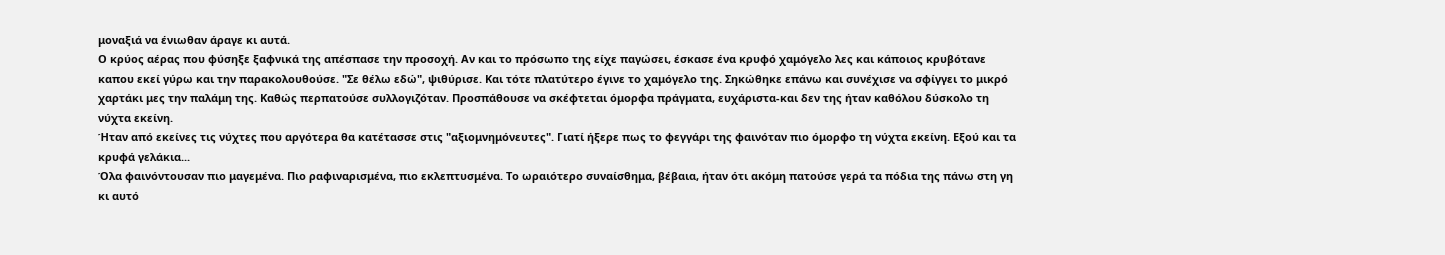μοναξιά να ένιωθαν άραγε κι αυτά.
Ο κρύος αέρας που φύσηξε ξαφνικά της απέσπασε την προσοχή. Αν και το πρόσωπο της είχε παγώσει, έσκασε ένα κρυφό χαμόγελο λες και κάποιος κρυβότανε καπου εκεί γύρω και την παρακολουθούσε. "Σε θέλω εδώ", ψιθύρισε. Και τότε πλατύτερο έγινε το χαμόγελο της. Σηκώθηκε επάνω και συνέχισε να σφίγγει το μικρό χαρτάκι μες την παλάμη της. Καθώς περπατούσε συλλογιζόταν. Προσπάθουσε να σκέφτεται όμορφα πράγματα, ευχάριστα-και δεν της ήταν καθόλου δύσκολο τη νύχτα εκείνη.
Ήταν από εκείνες τις νύχτες που αργότερα θα κατέτασσε στις "αξιομνημόνευτες". Γιατί ήξερε πως το φεγγάρι της φαινόταν πιο όμορφο τη νύχτα εκείνη. Εξού και τα κρυφά γελάκια...
Όλα φαινόντουσαν πιο μαγεμένα. Πιο ραφιναρισμένα, πιο εκλεπτυσμένα. Το ωραιότερο συναίσθημα, βέβαια, ήταν ότι ακόμη πατούσε γερά τα πόδια της πάνω στη γη κι αυτό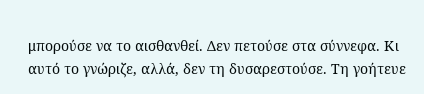μπορούσε να το αισθανθεί. Δεν πετούσε στα σύννεφα. Κι αυτό το γνώριζε, αλλά, δεν τη δυσαρεστούσε. Τη γοήτευε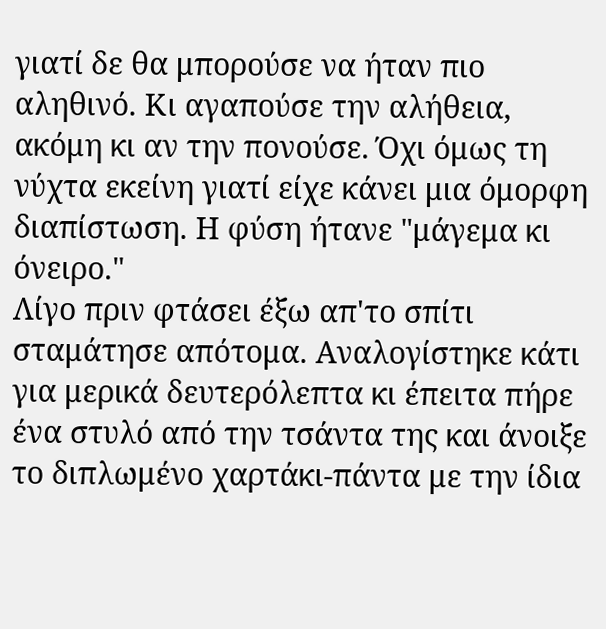γιατί δε θα μπορούσε να ήταν πιο αληθινό. Κι αγαπούσε την αλήθεια, ακόμη κι αν την πονούσε. Όχι όμως τη νύχτα εκείνη γιατί είχε κάνει μια όμορφη διαπίστωση. Η φύση ήτανε "μάγεμα κι όνειρο."
Λίγο πριν φτάσει έξω απ'το σπίτι σταμάτησε απότομα. Αναλογίστηκε κάτι για μερικά δευτερόλεπτα κι έπειτα πήρε ένα στυλό από την τσάντα της και άνοιξε το διπλωμένο χαρτάκι-πάντα με την ίδια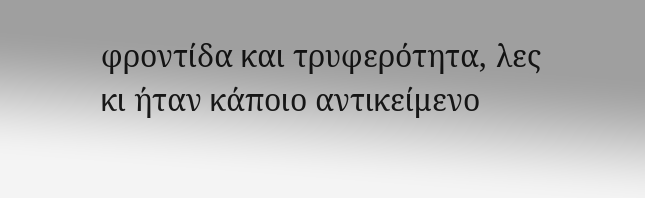φροντίδα και τρυφερότητα, λες κι ήταν κάποιο αντικείμενο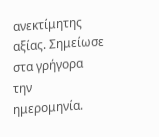ανεκτίμητης αξίας. Σημείωσε στα γρήγορα την ημερομηνία.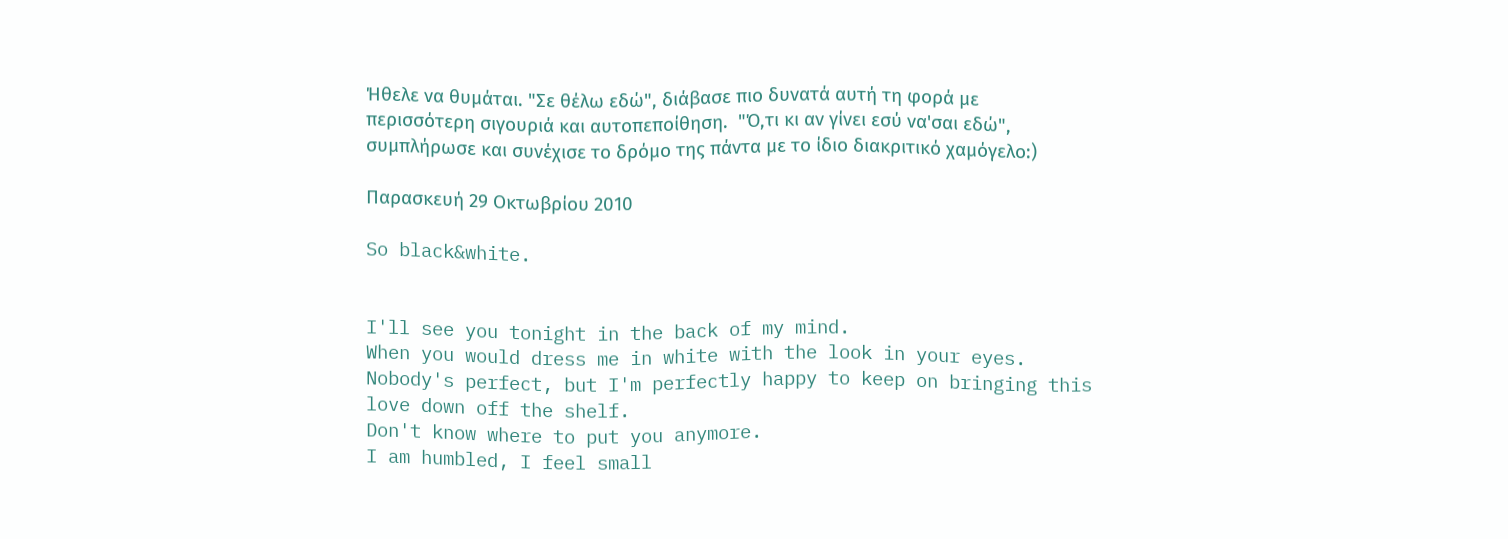Ήθελε να θυμάται. "Σε θέλω εδώ", διάβασε πιο δυνατά αυτή τη φορά με περισσότερη σιγουριά και αυτοπεποίθηση.  "Ό,τι κι αν γίνει εσύ να'σαι εδώ", συμπλήρωσε και συνέχισε το δρόμο της πάντα με το ίδιο διακριτικό χαμόγελο:)

Παρασκευή 29 Οκτωβρίου 2010

So black&white.


I'll see you tonight in the back of my mind.
When you would dress me in white with the look in your eyes.
Nobody's perfect, but I'm perfectly happy to keep on bringing this love down off the shelf.
Don't know where to put you anymore.
I am humbled, I feel small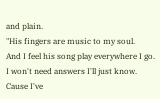and plain.
"His fingers are music to my soul.
And I feel his song play everywhere I go.
I won't need answers I'll just know.
Cause I've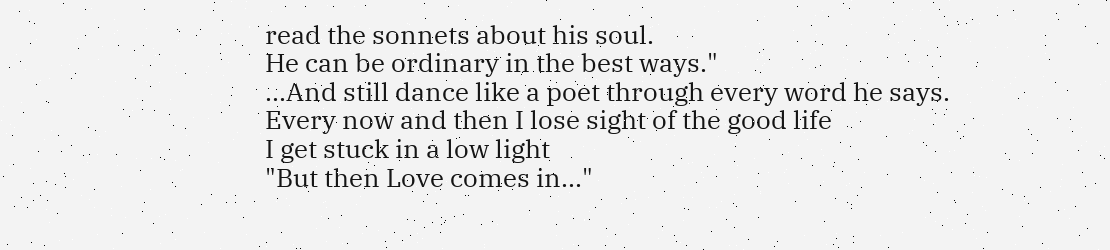read the sonnets about his soul.
He can be ordinary in the best ways."
...And still dance like a poet through every word he says.
Every now and then I lose sight of the good life
I get stuck in a low light
"But then Love comes in..."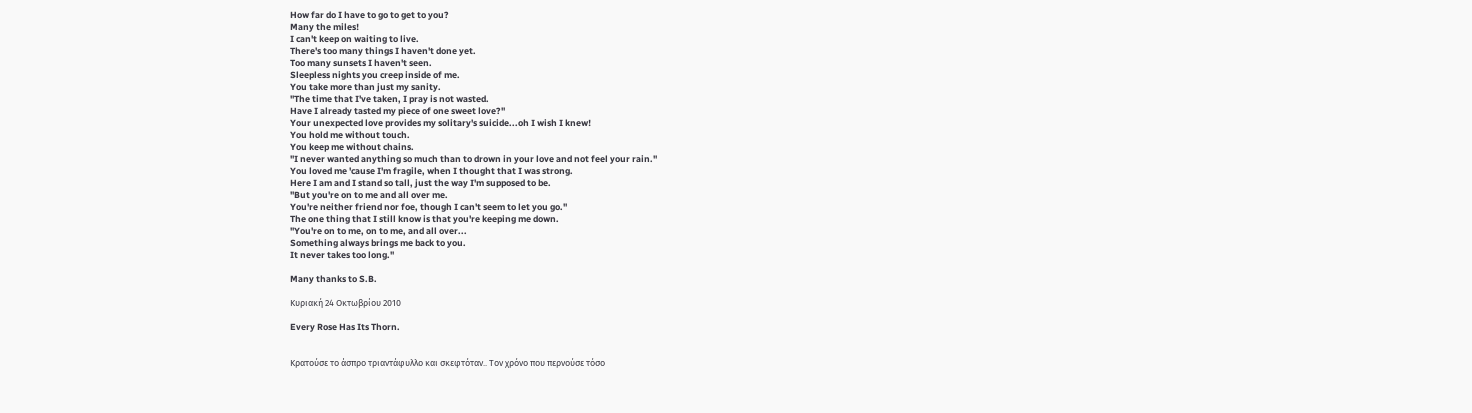How far do I have to go to get to you?
Many the miles!
I can't keep on waiting to live.
There's too many things I haven't done yet.
Too many sunsets I haven't seen.
Sleepless nights you creep inside of me.
You take more than just my sanity.
"The time that I've taken, I pray is not wasted.
Have I already tasted my piece of one sweet love?"
Your unexpected love provides my solitary's suicide...oh I wish I knew!
You hold me without touch.
You keep me without chains.
"I never wanted anything so much than to drown in your love and not feel your rain."
You loved me 'cause I'm fragile, when I thought that I was strong.
Here I am and I stand so tall, just the way I'm supposed to be.
"But you're on to me and all over me.
You're neither friend nor foe, though I can't seem to let you go."
The one thing that I still know is that you're keeping me down.
"You're on to me, on to me, and all over...
Something always brings me back to you.
It never takes too long."

Many thanks to S.B.

Κυριακή 24 Οκτωβρίου 2010

Every Rose Has Its Thorn.


Κρατούσε το άσπρο τριαντάφυλλο και σκεφτόταν.. Τον χρόνο που περνούσε τόσο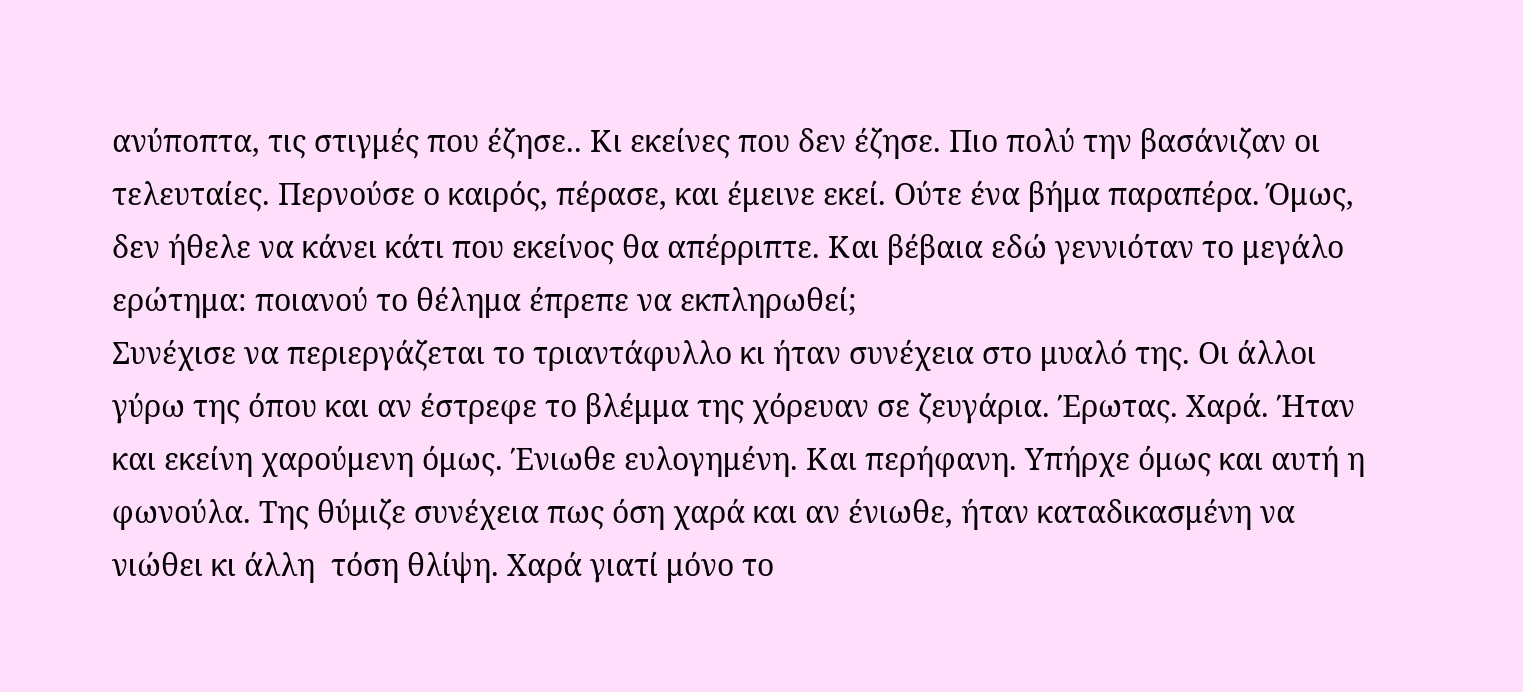ανύποπτα, τις στιγμές που έζησε.. Κι εκείνες που δεν έζησε. Πιο πολύ την βασάνιζαν οι τελευταίες. Περνούσε ο καιρός, πέρασε, και έμεινε εκεί. Ούτε ένα βήμα παραπέρα. Όμως, δεν ήθελε να κάνει κάτι που εκείνος θα απέρριπτε. Και βέβαια εδώ γεννιόταν το μεγάλο ερώτημα: ποιανού το θέλημα έπρεπε να εκπληρωθεί;
Συνέχισε να περιεργάζεται το τριαντάφυλλο κι ήταν συνέχεια στο μυαλό της. Οι άλλοι γύρω της όπου και αν έστρεφε το βλέμμα της χόρευαν σε ζευγάρια. Έρωτας. Χαρά. Ήταν και εκείνη χαρούμενη όμως. Ένιωθε ευλογημένη. Και περήφανη. Υπήρχε όμως και αυτή η φωνούλα. Της θύμιζε συνέχεια πως όση χαρά και αν ένιωθε, ήταν καταδικασμένη να νιώθει κι άλλη  τόση θλίψη. Χαρά γιατί μόνο το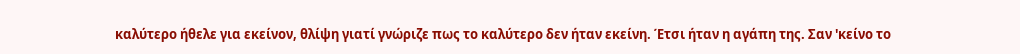καλύτερο ήθελε για εκείνον, θλίψη γιατί γνώριζε πως το καλύτερο δεν ήταν εκείνη. Έτσι ήταν η αγάπη της. Σαν 'κείνο το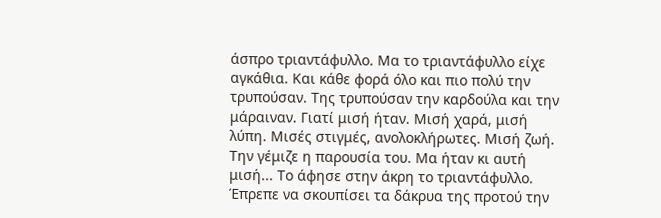άσπρο τριαντάφυλλο. Μα το τριαντάφυλλο είχε αγκάθια. Και κάθε φορά όλο και πιο πολύ την τρυπούσαν. Της τρυπούσαν την καρδούλα και την μάραιναν. Γιατί μισή ήταν. Μισή χαρά, μισή λύπη. Μισές στιγμές, ανολοκλήρωτες. Μισή ζωή. Την γέμιζε η παρουσία του. Μα ήταν κι αυτή μισή... Το άφησε στην άκρη το τριαντάφυλλο. Έπρεπε να σκουπίσει τα δάκρυα της προτού την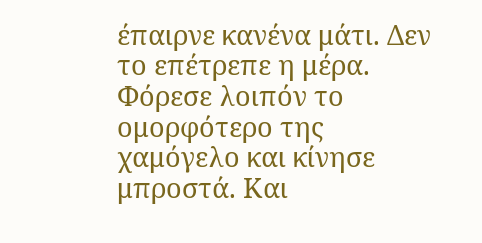έπαιρνε κανένα μάτι. Δεν το επέτρεπε η μέρα. Φόρεσε λοιπόν το ομορφότερο της χαμόγελο και κίνησε μπροστά. Και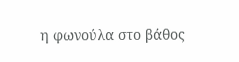η φωνούλα στο βάθος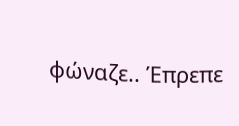φώναζε.. Έπρεπε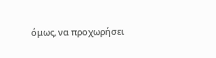όμως, να προχωρήσει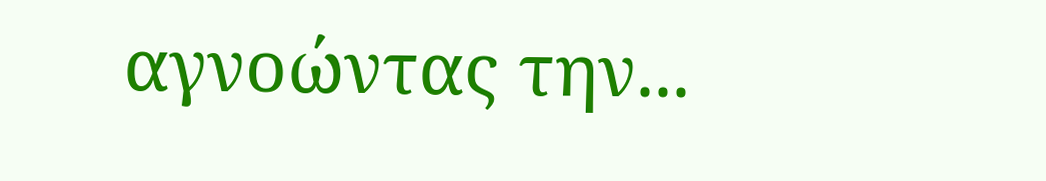αγνοώντας την...